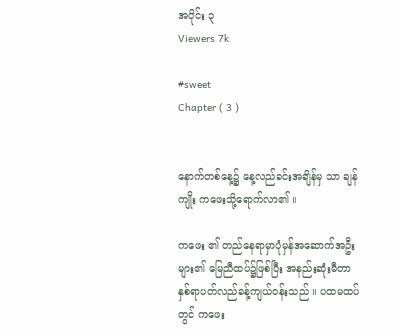အပိုင်း ၃
Viewers 7k

#sweet
Chapter ( 3 )


နောက်တစ်နေ့၌ နေ့လည်ခင်းအချိန်မှ သာ ချန်ကျိုး ကဖေးသို့ရောက်လာ၏ ။

ကဖေး ၏ တည်နေရာမှာပုံမှန်အဆောက်အဦးများ၏ မြေညီထပ်၌ဖြစ်ပြီး အနည်းဆုံးမီတာနှစ်ရာပတ်လည်ခန့်ကျယ်၀န်းသည် ။ ပထမထပ်တွင် ကဖေး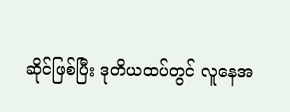ဆိုင်ဖြစ်ပြီး ဒုတိယထပ်တွင် လူနေအ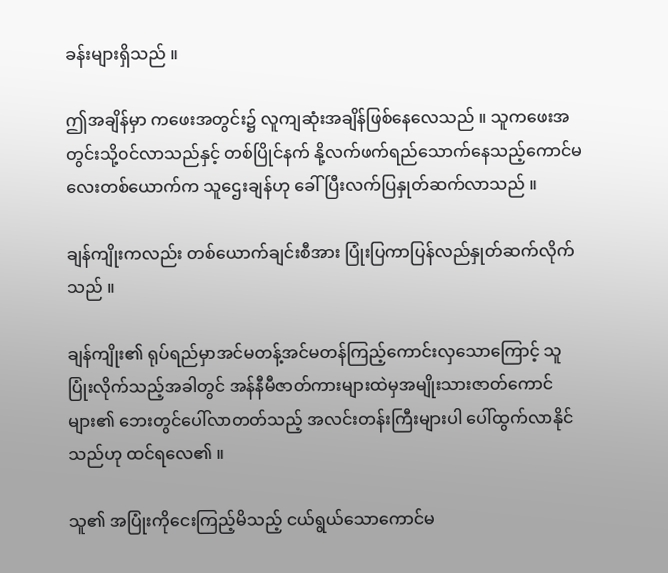ခန်းများရှိသည် ။

ဤအချိန်မှာ ကဖေးအတွင်း၌ လူကျဆုံးအချိန်ဖြစ်နေလေသည် ။ သူကဖေးအတွင်းသို့၀င်လာသည်နှင့် တစ်ပြိုင်နက် နို့လက်ဖက်ရည်သောက်နေသည့်ကောင်မလေးတစ်ယောက်က သူဌေးချန်ဟု ခေါ်ပြီးလက်ပြနှုတ်ဆက်လာသည် ။

ချန်ကျိုးကလည်း တစ်ယောက်ချင်းစီအား ပြုံးပြကာပြန်လည်နှုတ်ဆက်လိုက်သည် ။

ချန်ကျိုး၏ ရုပ်ရည်မှာအင်မတန့်အင်မတန်ကြည့်ကောင်းလှသောကြောင့် သူပြုံးလိုက်သည့်အခါတွင် အန်နီမီဇာတ်ကားများထဲမှအမျိုးသားဇာတ်ကောင်များ၏ ဘေးတွင်ပေါ်လာတတ်သည့် အလင်းတန်းကြီးများပါ ပေါ်ထွက်လာနိုင်သည်ဟု ထင်ရလေ၏ ။

သူ၏ အပြုံးကိုငေးကြည့်မိသည့် ငယ်ရွယ်သောကောင်မ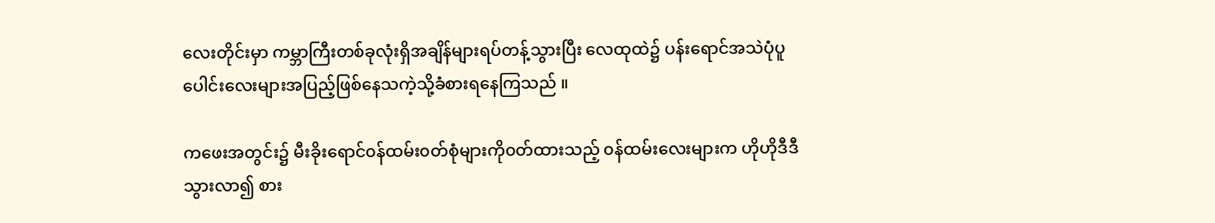လေးတိုင်းမှာ ကမ္ဘာကြီးတစ်ခုလုံးရှိအချိန်များရပ်တန့်သွားပြီး လေထုထဲ၌ ပန်းရောင်အသဲပုံပူပေါင်းလေးများအပြည့်ဖြစ်နေသကဲ့သို့ခံစားရနေကြသည် ။

ကဖေးအတွင်း၌ မီးခိုးရောင်၀န်ထမ်း၀တ်စုံများကို၀တ်ထားသည့် ၀န်ထမ်းလေးများက ဟိုဟိုဒီဒီသွားလာ၍ စား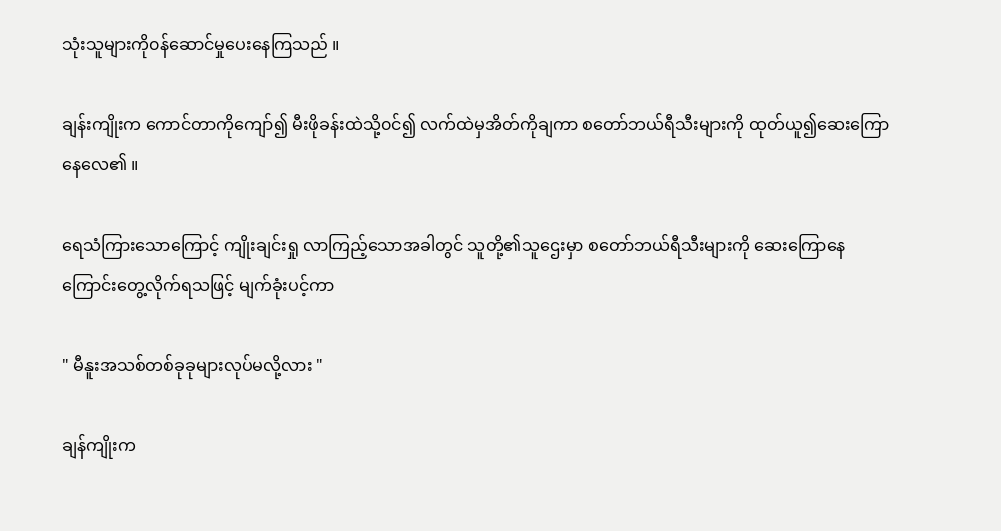သုံးသူများကို၀န်ဆောင်မှုပေးနေကြသည် ။

ချန်းကျိုးက ကောင်တာကိုကျော်၍ မီးဖိုခန်းထဲသို့၀င်၍ လက်ထဲမှအိတ်ကိုချကာ စတော်ဘယ်ရီသီးများကို ထုတ်ယူ၍ဆေးကြောနေလေ၏ ။

ရေသံကြားသောကြောင့် ကျိုးချင်းရှု လာကြည့်သောအခါတွင် သူတို့၏သူဌေးမှာ စတော်ဘယ်ရီသီးများကို ဆေးကြောနေကြောင်းတွေ့လိုက်ရသဖြင့် မျက်ခုံးပင့်ကာ

" မီနူးအသစ်တစ်ခုခုများလုပ်မလို့လား "

ချန်ကျိုးက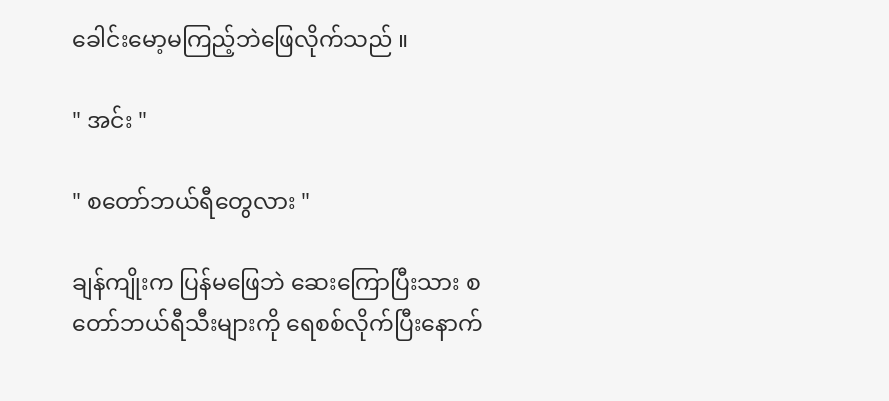ခေါင်းမော့မကြည့်ဘဲဖြေလိုက်သည် ။

" အင်း "

" စတော်ဘယ်ရီတွေလား "

ချန်ကျိုးက ပြန်မဖြေဘဲ ဆေးကြောပြီးသား စတော်ဘယ်ရီသီးများကို ရေစစ်လိုက်ပြီးနောက်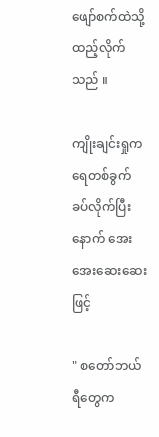ဖျော်စက်ထဲသို့ထည့်လိုက်သည် ။

ကျိုးချင်းရှုက ရေတစ်ခွက်ခပ်လိုက်ပြီးနောက် အေးအေးဆေးဆေးဖြင့်

" စတော်ဘယ်ရီတွေက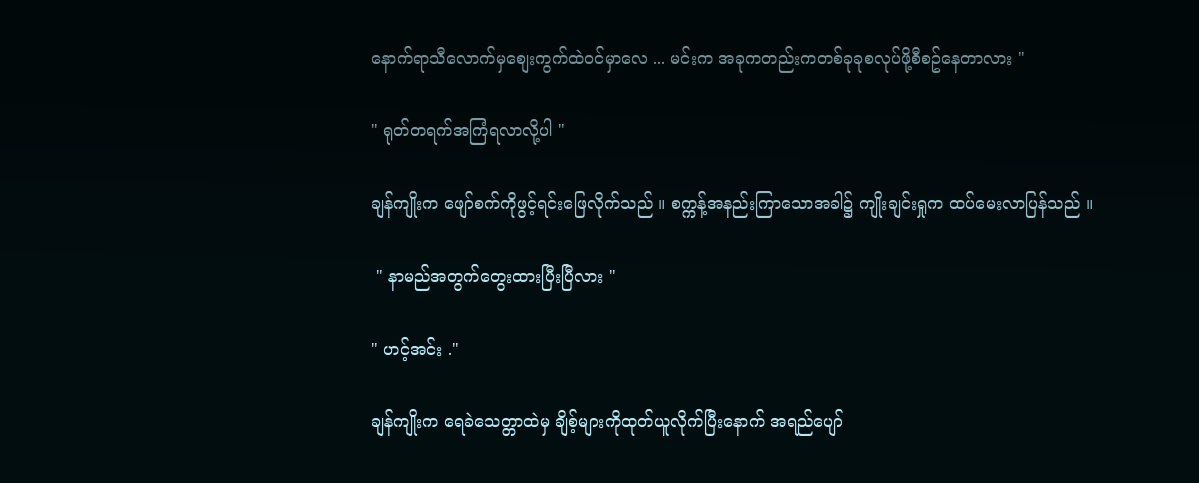နောက်ရာသီလောက်မှစျေးကွက်ထဲ၀င်မှာလေ ... မင်းက အခုကတည်းကတစ်ခုခုစလုပ်ဖို့စီစဥ်နေတာလား "

" ရုတ်တရက်အကြံရလာလို့ပါ "

ချန်ကျိုးက ဖျော်စက်ကိုဖွင့်ရင်းဖြေလိုက်သည် ။ စက္ကန့်အနည်းကြာသောအခါ၌ ကျိုးချင်းရှုက ထပ်မေးလာပြန်သည် ။

 " နာမည်အတွက်တွေးထားပြီးပြီလား "

" ဟင့်အင်း ."

ချန်ကျိုးက ရေခဲသေတ္တာထဲမှ ချိစ့်များကိုထုတ်ယူလိုက်ပြီးနောက် အရည်ပျော်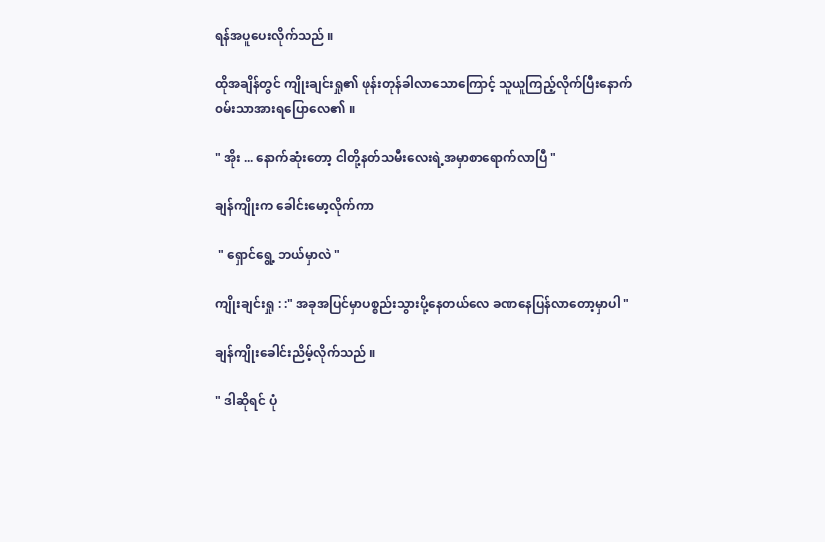ရန်အပူပေးလိုက်သည် ။

ထိုအချိန်တွင် ကျိုးချင်းရှု၏ ဖုန်းတုန်ခါလာသောကြောင့် သူယူကြည့်လိုက်ပြီးနောက်၀မ်းသာအားရပြောလေ၏ ။

" အိုး ... နောက်ဆုံးတော့ ငါတို့နတ်သမီးလေးရဲ့အမှာစာရောက်လာပြီ "

ချန်ကျိုးက ခေါင်းမော့လိုက်ကာ

 " ရှောင်ရွေ့ ဘယ်မှာလဲ "

ကျိုးချင်းရှု : :" အခုအပြင်မှာပစ္စည်းသွားပို့နေတယ်လေ ခဏနေပြန်လာတော့မှာပါ "

ချန်ကျိုးခေါင်းညိမ့်လိုက်သည် ။

" ဒါဆိုရင် ပုံ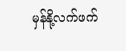မှန်နို့လက်ဖက်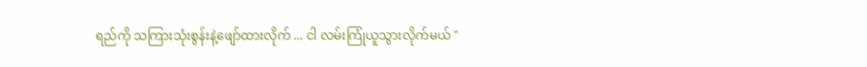ရည်ကို သကြားသုံးစွန်းနဲ့ဖျော်ထားလိုက် ... ငါ လမ်းကြုံယူသွားလိုက်မယ် "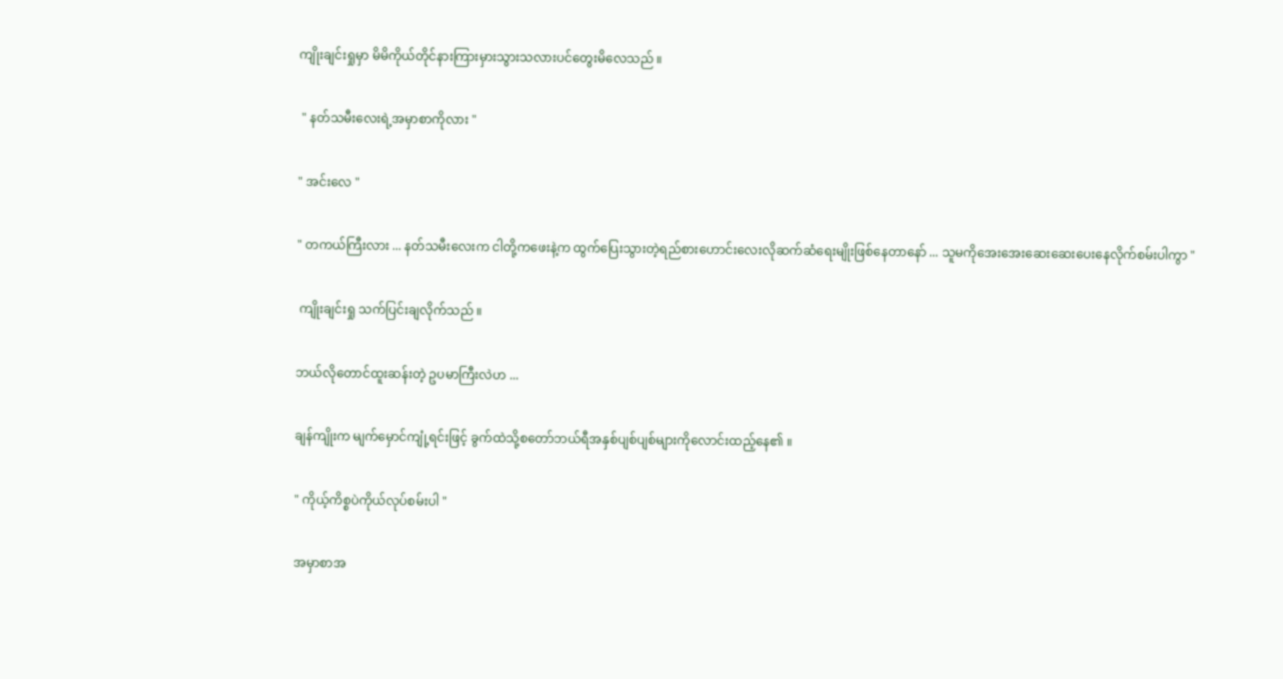ကျိုးချင်းရှုမှာ မိမိကိုယ်တိုင်နားကြားမှားသွားသလားပင်တွေးမိလေသည် ။

 " နတ်သမီးလေးရဲ့အမှာစာကိုလား "

" အင်းလေ "

" တကယ်ကြီးလား ... နတ်သမီးလေးက ငါတို့ကဖေးနဲ့က ထွက်ပြေးသွားတဲ့ရည်စားဟောင်းလေးလိုဆက်ဆံရေးမျိုးဖြစ်နေတာနော် ... သူမကိုအေးအေးဆေးဆေးပေးနေလိုက်စမ်းပါကွာ "

 ကျိုးချင်းရှု သက်ပြင်းချလိုက်သည် ။

ဘယ်လိုတောင်ထူးဆန်းတဲ့ ဥပမာကြီးလဲဟ ...

ချန်ကျိုးက မျက်မှောင်ကျုံ့ရင်းဖြင့် ခွက်ထဲသို့စတော်ဘယ်ရီအနှစ်ပျစ်ပျစ်များကိုလောင်းထည့်နေ၏ ။

" ကိုယ့်ကိစ္စပဲကိုယ်လုပ်စမ်းပါ "

အမှာစာအ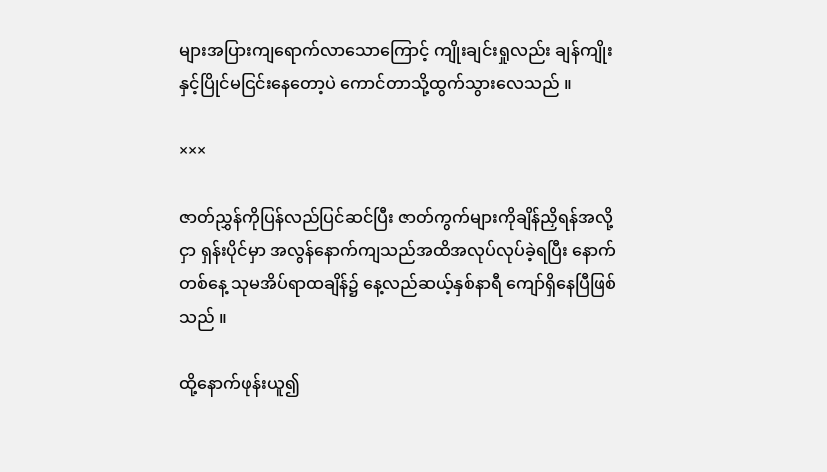များအပြားကျရောက်လာသောကြောင့် ကျိုးချင်းရှုလည်း ချန်ကျိုးနှင့်ပြိုင်မငြင်းနေတော့ပဲ ကောင်တာသို့ထွက်သွားလေသည် ။

×××

ဇာတ်ညွှန်ကိုပြန်လည်ပြင်ဆင်ပြီး ဇာတ်ကွက်များကိုချိန်ညှိရန်အလို့ငှာ ရှန်းပိုင်မှာ အလွန်နောက်ကျသည်အထိအလုပ်လုပ်ခဲ့ရပြီး နောက်တစ်နေ့ သုမအိပ်ရာထချိန်၌ နေ့လည်ဆယ့်နှစ်နာရီ ကျော်ရှိနေပြီဖြစ်သည် ။

ထို့နောက်ဖုန်းယူ၍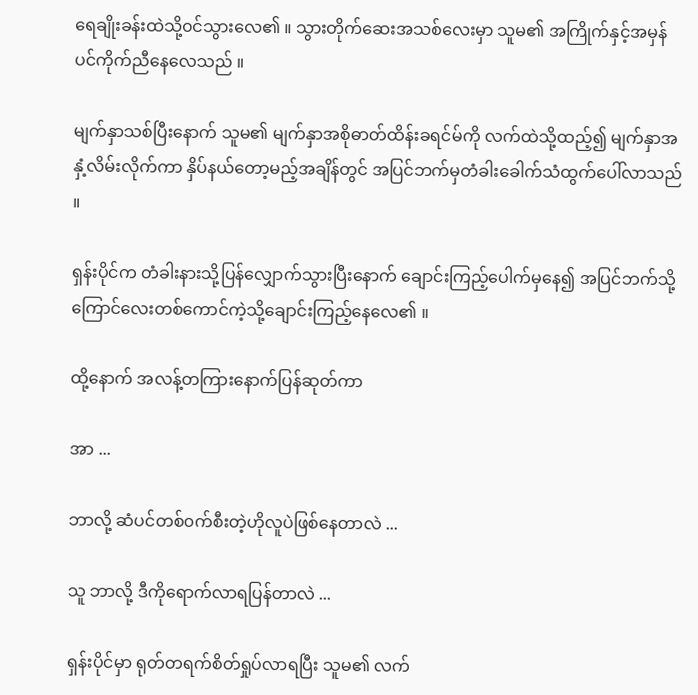ရေချိုးခန်းထဲသို့၀င်သွားလေ၏ ။ သွားတိုက်ဆေးအသစ်လေးမှာ သူမ၏ အကြိုက်နှင့်အမှန်ပင်ကိုက်ညီနေလေသည် ။

မျက်နှာသစ်ပြီးနောက် သူမ၏ မျက်နှာအစိုဓာတ်ထိန်းခရင်မ်ကို လက်ထဲသို့ထည့်၍ မျက်နှာအနှံ့လိမ်းလိုက်ကာ နှိပ်နယ်တော့မည့်အချိန်တွင် အပြင်ဘက်မှတံခါးခေါက်သံထွက်ပေါ်လာသည် ။

ရှန်းပိုင်က တံခါးနားသို့ပြန်လျှောက်သွားပြီးနောက် ချောင်းကြည့်ပေါက်မှနေ၍ အပြင်ဘက်သို့ကြောင်လေးတစ်ကောင်ကဲ့သို့ချောင်းကြည့်နေလေ၏ ။

ထို့နောက် အလန့်တကြားနောက်ပြန်ဆုတ်ကာ

အာ ...

ဘာလို့ ဆံပင်တစ်၀က်စီးတဲ့ဟိုလူပဲဖြစ်နေတာလဲ ...

သူ ဘာလို့ ဒီကိုရောက်လာရပြန်တာလဲ ...

ရှန်းပိုင်မှာ ရုတ်တရက်စိတ်ရှုပ်လာရပြီး သူမ၏ လက်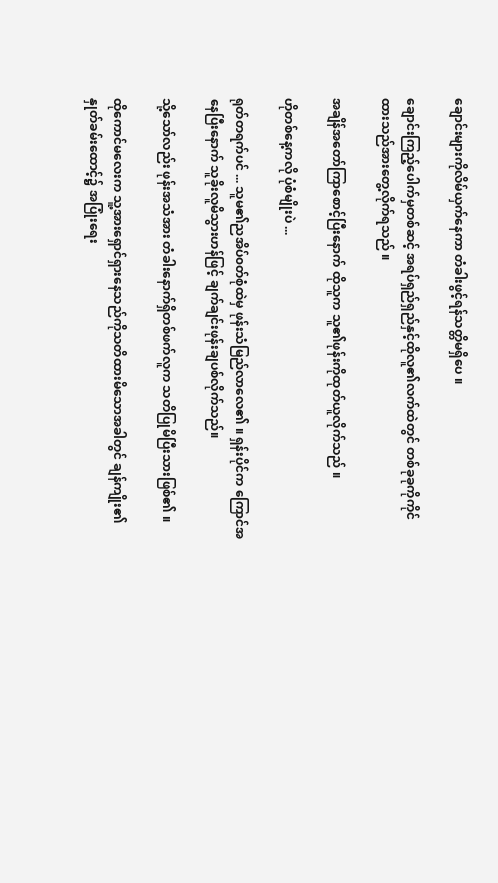ချောင်းများကိုလိမ်ယှက်နေကာ တံခါးဖွင့်ရန်သတ္တိမရှိပေ ။

ချောင်းကြည့်ပေါက်မှတစ်ဆင့် အရပ်ရှည်ရှည်နှင့်ထိုလူ၏လက်ထဲတွင် တစ်ခုခုကိုကိုင်ထားသည်အားတွေ့လိုက်ရသည် ။

အချိန်အတော်ကြာစောင့်ပြီးနောက် ထိုသူက သူ၏ဖုန်းကိုထုတ်ယူလိုက်သည် ။

ဟိုတစ်နေ့ကလို ပုံစံမျိုးပဲ ...

ရုတ်တရက်ပင် ... သူမ၏ညအိပ်၀တ်စုံထဲမှ ဖုန်းသံမြည်လာလေ၏ ။ ရှန်းပိုင်က ကြောင်အနေပြီးနောက် သူခိုးလူမိသွားဟန်ဖြင့် ချက်ချင်းဖုန်းချပစ်လိုက်သည်။

သို့သော်လည်း ဖုန်းအသံအား တံခါးနောက်ရှိတစ်ဖက်လူက သတိပြုမိပြီးသားဖြစ်၏ ။

ထိုကောင်မလေးက သူ့အားရှောင်ရှားနေသည်ကိုသတိထားမိသောအခါတွင် ချန်ကျိုး၏ နှုတ်ခမ်းထောင့်၌ အပြုံးရေး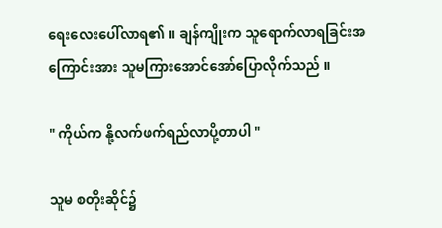ရေးလေးပေါ်လာရ၏ ။ ချန်ကျိုးက သူရောက်လာရခြင်းအကြောင်းအား သူမကြားအောင်အော်ပြောလိုက်သည် ။

" ကိုယ်က နို့လက်ဖက်ရည်လာပို့တာပါ "

သူမ စတိုးဆိုင်၌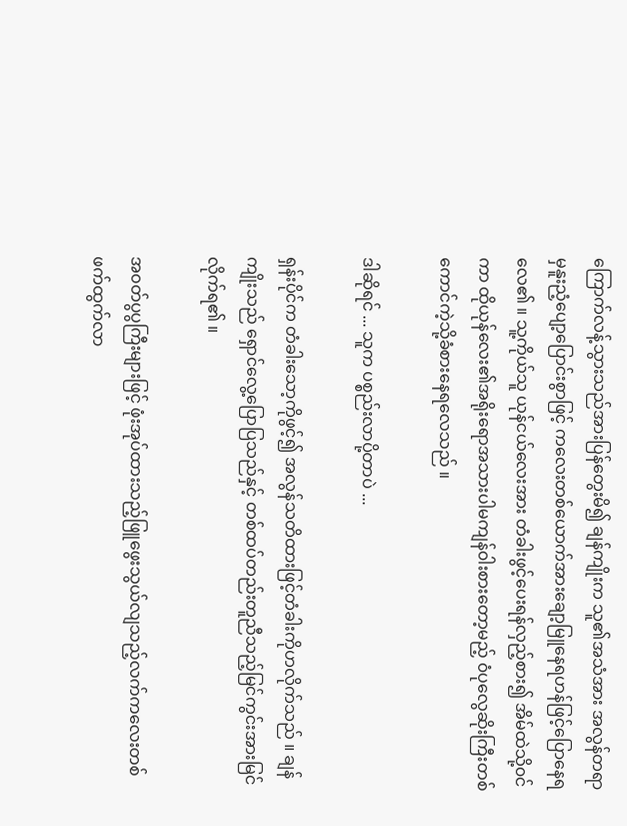ကြောက်လန့်သွားသည်အားပြန်တွေးမိ၍ ချန်ကျိုးက သူ၏အသံအား အလွန်တရာမှနူးညံ့ပျော့ပြောင်းစွာဖြင့် ကလေးတစ်ယောက်အားချော့မြူနေရဟန်ဖြင့်ပြောနေရလေ၏ ။ သူ့ကိုယ်သူ ယုန်ငယ်လေးအား တံခါးဖွင့်ပေးရန်လှည့်စား၍ အိမ်ထဲသို့၀င်ကာ ထိုယုန်လေး၏အရိုးရောအသားပါမကျန်၀ါးစားတော့မည့် ၀ံပုလွေဆိုးကြီးတစ်ကောင်ကဲ့သို့ခံစားနေရလေသည် ။

ဒါဆိုရင် ... သူက ပစ္စည်းလာပို့တာပဲ ...

ရှန်းပိုင်က တံခါးသော့ကိုဖွင့်၍ အလွန်သတိထားဖြင့်တံခါးကိုဟလိုက်သည် ။ ချန်ကျိုးသည် ရှောင်လွေ့ပြောပြသည်နှင့် တစ်ထပ်တည်းတူညီသည့်မြင်ကွင်းအားမြင်လိုက်ရ၏ ။

အ၀တ်ပွပွကြီးများဖြင့် ဖုံးအုပ်ထားသည့်ဖြူဖွေးသွယ်လျသည့်လက်ကလေးတစ်ဖက်ထွက်လာ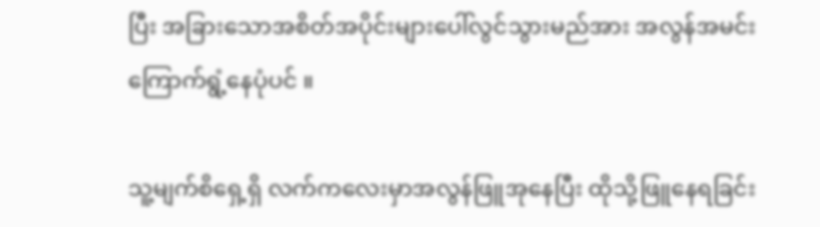ပြီး အခြားသောအစိတ်အပိုင်းများပေါ်လွင်သွားမည်အား အလွန်အမင်းကြောက်ရွံ့နေပုံပင် ။

သူ့မျက်စိရှေ့ရှိ လက်ကလေးမှာအလွန်ဖြူအုနေပြီး ထိုသို့ဖြူနေရခြင်း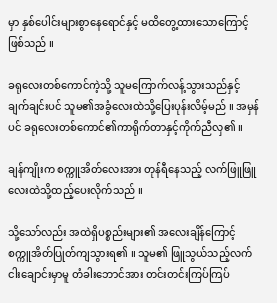မှာ နှစ်ပေါင်းများစွာနေရောင်နှင့် မထိတွေ့ထားသောကြောင့်ဖြစ်သည် ။

ခရုလေးတစ်ကောင်ကဲ့သို့ သူမကြောက်လန့်သွားသည်နှင့် ချက်ချင်းပင် သူမ၏အခွံလေးထဲသို့ပြေးပုန်းလိမ့်မည် ။ အမှန်ပင် ခရုလေးတစ်ကောင်၏ကာရိုက်တာနှင့်ကိုက်ညီလှ၏ ။

ချန်ကျိုးက စက္ကူအိတ်လေးအား တုန်ရီနေသည့် လက်ဖြူဖြူလေးထဲသို့ထည့်ပေးလိုက်သည် ။

သို့သော်လည်း အထဲရှိပစ္စည်းများ၏ အလေးချိန်ကြောင့် စက္ကူအိတ်ပြုတ်ကျသွားရ၏ ။ သူမ၏ ဖြူသွယ်သည့်လက်ငါးချောင်းမှာမူ တံခါးဘောင်အား တင်းတင်းကြပ်ကြပ်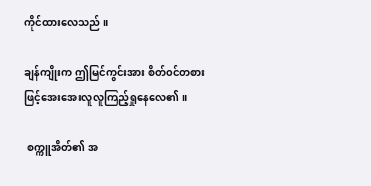ကိုင်ထားလေသည် ။

ချန်ကျိုးက ဤမြင်ကွင်းအား စိတ်၀င်တစားဖြင့်အေးအေးလူလူကြည့်ရှုနေလေ၏ ။

 စက္ကူအိတ်၏ အ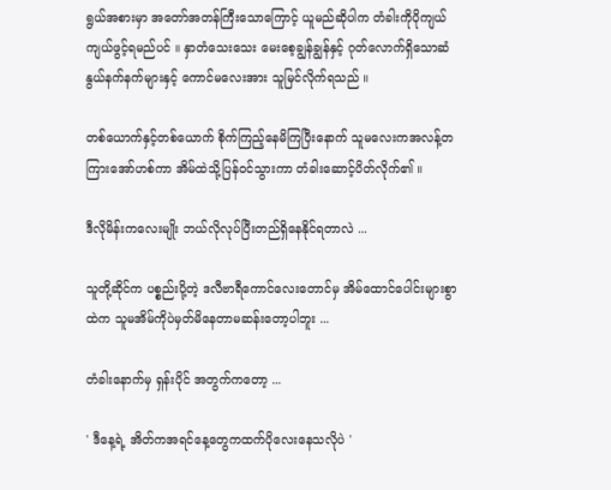ရွယ်အစားမှာ အတော်အတန်ကြီးသောကြောင့် ယူမည်ဆိုပါက တံခါးကိုပိုကျယ်ကျယ်ဖွင့်ရမည်ပင် ။ နှာတံသေးသေး မေးစေ့ချွန်ချွန်နှင့် ဂုတ်လောက်ရှိသောဆံနွယ်နက်နက်များနှင့် ကောင်မလေးအား သူမြင်လိုက်ရသည် ။

တစ်ယောက်နှင့်တစ်ယောက် စိုက်ကြည့်နေမိကြပြီးနောက် သူမလေးကအလန့်တကြားအော်ဟစ်ကာ အိမ်ထဲသို့ပြန်၀င်သွားကာ တံခါးဆောင့်ပိတ်လိုက်၏ ။

ဒီလိုမိန်းကလေးမျိုး ဘယ်လိုလုပ်ပြီးတည်ရှိနေနိုင်ရတာလဲ ...

သူတို့ဆိုင်က ပစ္စည်းပို့တဲ့ ဒလီဗာရီကောင်လေးတောင်မှ အိမ်ထောင်ပေါင်းများစွာထဲက သူမအိမ်ကိုပဲမှတ်မိနေတာမဆန်းတော့ပါဘူး ...

တံခါးနောက်မှ ရှန်းပိုင် အတွက်ကတော့ ...

' ဒီနေ့ရဲ့ အိတ်ကအရင်နေ့တွေကထက်ပိုလေးနေသလိုပဲ '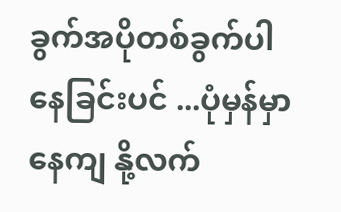ခွက်အပိုတစ်ခွက်ပါနေခြင်းပင် ...ပုံမှန်မှာနေကျ နို့လက်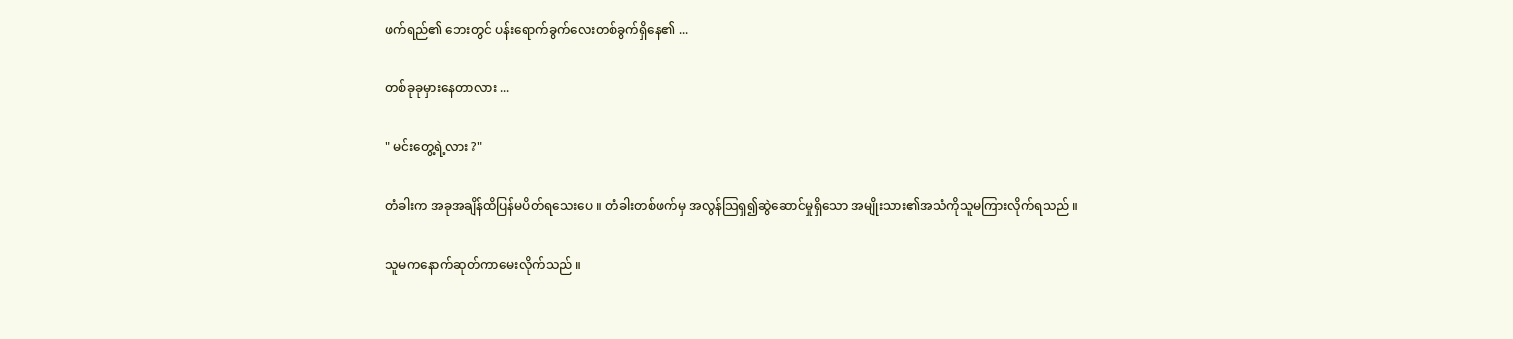ဖက်ရည်၏ ဘေးတွင် ပန်းရောက်ခွက်လေးတစ်ခွက်ရှိနေ၏ ...

တစ်ခုခုမှားနေတာလား ...

" မင်းတွေ့ရဲ့လား ?"

တံခါးက အခုအချိန်ထိပြန်မပိတ်ရသေးပေ ။ တံခါးတစ်ဖက်မှ အလွန်သြရှ၍ဆွဲဆောင်မှုရှိသော အမျိုးသား၏အသံကိုသူမကြားလိုက်ရသည် ။

သူမကနောက်ဆုတ်ကာမေးလိုက်သည် ။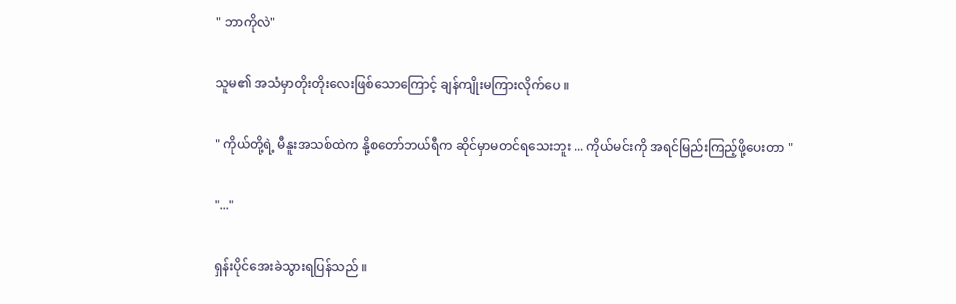" ဘာကိုလဲ"

သူမ၏ အသံမှာတိုးတိုးလေးဖြစ်သောကြောင့် ချန်ကျိုးမကြားလိုက်ပေ ။

" ကိုယ်တို့ရဲ့ မီနူးအသစ်ထဲက နို့စတော်ဘယ်ရီက ဆိုင်မှာမတင်ရသေးဘူး ... ကိုယ်မင်းကို အရင်မြည်းကြည့်ဖို့ပေးတာ "

"..."

ရှန်းပိုင်အေးခဲသွားရပြန်သည် ။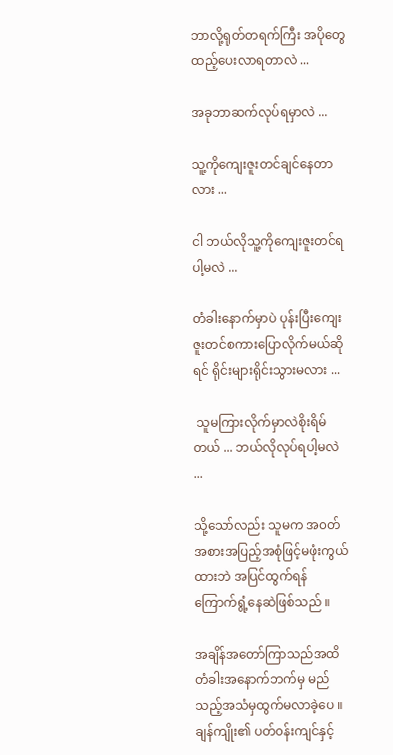ဘာလို့ရုတ်တရက်ကြီး အပိုတွေထည့်ပေးလာရတာလဲ ...

အခုဘာဆက်လုပ်ရမှာလဲ ...

သူ့ကိုကျေးဇူးတင်ချင်နေတာလား ...

ငါ ဘယ်လိုသူ့ကိုကျေးဇူးတင်ရပါ့မလဲ ...

တံခါးနောက်မှာပဲ ပုန်းပြီးကျေးဇူးတင်စကားပြောလိုက်မယ်ဆိုရင် ရိုင်းများရိုင်းသွားမလား ...

 သူမကြားလိုက်မှာလဲစိုးရိမ်တယ် ... ဘယ်လိုလုပ်ရပါ့မလဲ ...

သို့သော်လည်း သူမက အ၀တ်အစားအပြည့်အစုံဖြင့်မဖုံးကွယ်ထားဘဲ အပြင်ထွက်ရန်ကြောက်ရွံ့နေဆဲဖြစ်သည် ။

အချိန်အတော်ကြာသည်အထိတံခါးအနောက်ဘက်မှ မည်သည့်အသံမှထွက်မလာခဲ့ပေ ။ ချန်ကျိုး၏ ပတ်၀န်းကျင်နှင့်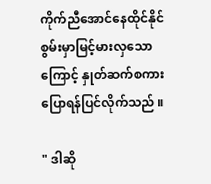ကိုက်ညီအောင်နေထိုင်နိုင်စွမ်းမှာမြင့်မားလှသောကြောင့် နှုတ်ဆက်စကားပြောရန်ပြင်လိုက်သည် ။

" ဒါဆို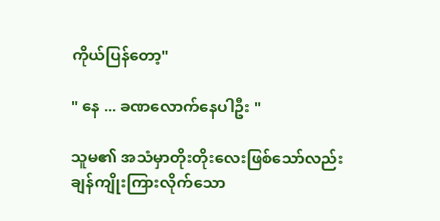ကိုယ်ပြန်တော့"

" နေ ... ခဏလောက်နေပါဦး "

သူမ၏ အသံမှာတိုးတိုးလေးဖြစ်သော်လည်း ချန်ကျိုးကြားလိုက်သော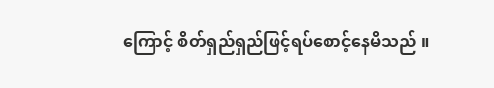ကြောင့် စိတ်ရှည်ရှည်ဖြင့်ရပ်စောင့်နေမိသည် ။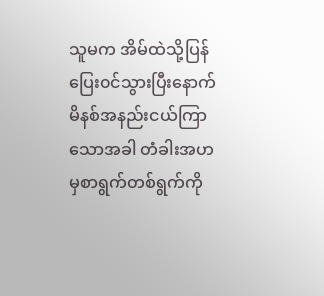သူမက အိမ်ထဲသို့ပြန်ပြေး၀င်သွားပြီးနောက် မိနစ်အနည်းငယ်ကြာသောအခါ တံခါးအဟမှစာရွက်တစ်ရွက်ကို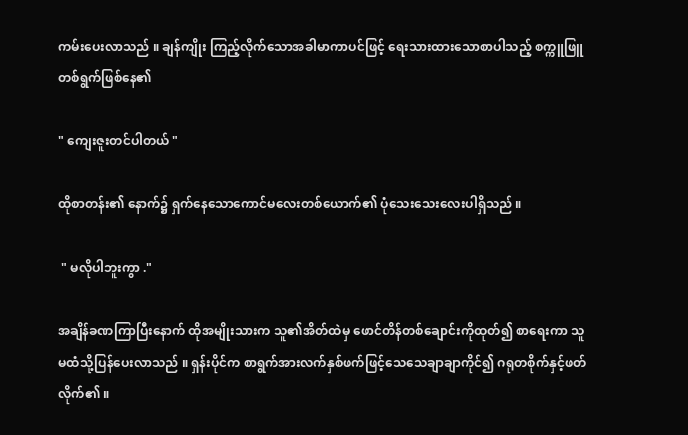ကမ်းပေးလာသည် ။ ချန်ကျိုး ကြည့်လိုက်သောအခါမာကာပင်ဖြင့် ရေးသားထားသောစာပါသည့် စက္ကူဖြူတစ်ရွက်ဖြစ်နေ၏

" ကျေးဇူးတင်ပါတယ် "

ထိုစာတန်း၏ နောက်၌ ရှက်နေသောကောင်မလေးတစ်ယောက်၏ ပုံသေးသေးလေးပါရှိသည် ။

 " မလိုပါဘူးကွာ ."

အချိန်ခဏကြာပြီးနောက် ထိုအမျိုးသားက သူ၏အိတ်ထဲမှ ဖောင်တိန်တစ်ချောင်းကိုထုတ်၍ စာရေးကာ သူမထံသို့ပြန်ပေးလာသည် ။ ရှန်းပိုင်က စာရွက်အားလက်နှစ်ဖက်ဖြင့်သေသေချာချာကိုင်၍ ဂရုတစိုက်နှင့်ဖတ်လိုက်၏ ။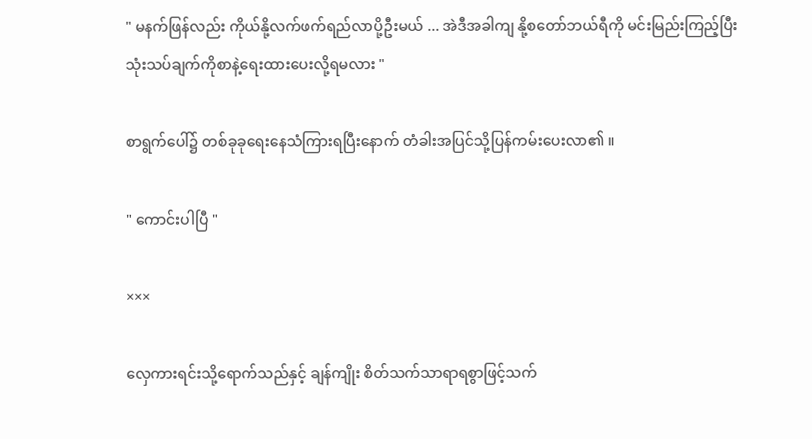" မနက်ဖြန်လည်း ကိုယ်နို့လက်ဖက်ရည်လာပို့ဦးမယ် ... အဲဒီအခါကျ နို့စတော်ဘယ်ရီကို မင်းမြည်းကြည့်ပြီး သုံးသပ်ချက်ကိုစာနဲ့ရေးထားပေးလို့ရမလား "

စာရွက်ပေါ်၌ တစ်ခုခုရေးနေသံကြားရပြီးနောက် တံခါးအပြင်သို့ပြန်ကမ်းပေးလာ၏ ။

" ကောင်းပါပြီ "

×××

လှေကားရင်းသို့ရောက်သည်နှင့် ချန်ကျိုး စိတ်သက်သာရာရစွာဖြင့်သက်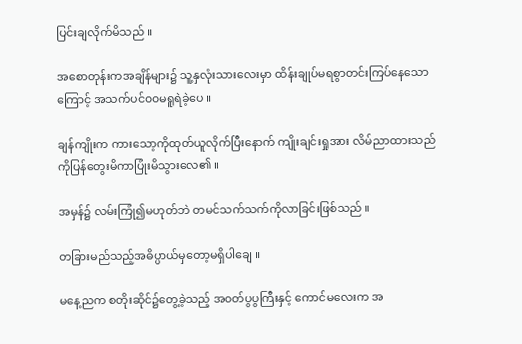ပြင်းချလိုက်မိသည် ။

အစောတုန်းကအချိန်များ၌ သူ့နှလုံးသားလေးမှာ ထိန်းချုပ်မရစွာတင်းကြပ်နေသောကြောင့် အသက်ပင်၀၀မရူရဲခဲ့ပေ ။

ချန်ကျိုးက ကားသော့ကိုထုတ်ယူလိုက်ပြီးနောက် ကျိုးချင်းရှုအား လိမ်ညာထားသည်ကိုပြန်တွေးမိကာပြုံးမိသွားလေ၏ ။

အမှန်၌ လမ်းကြုံ၍မဟုတ်ဘဲ တမင်သက်သက်ကိုလာခြင်းဖြစ်သည် ။

တခြားမည်သည့်အဓိပ္ပာယ်မှတော့မရှိပါချေ ။

မနေ့ညက စတိုးဆိုင်၌တွေ့ခဲ့သည့် အ၀တ်ပွပွကြီးနှင့် ကောင်မလေးက အ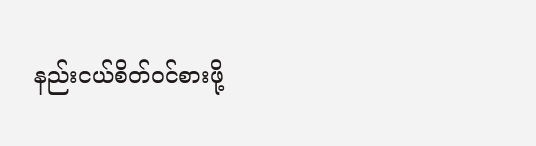နည်းငယ်စိတ်၀င်စားဖို့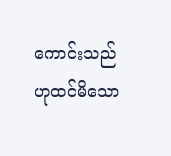ကောင်းသည်ဟုထင်မိသော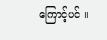ကြောင့်ပင် ။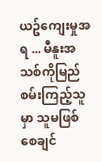ယဥ်ကျေးမှုအရ ... မီနူးအသစ်ကိုမြည်စမ်းကြည့်သူမှာ သူမဖြစ်စေချင်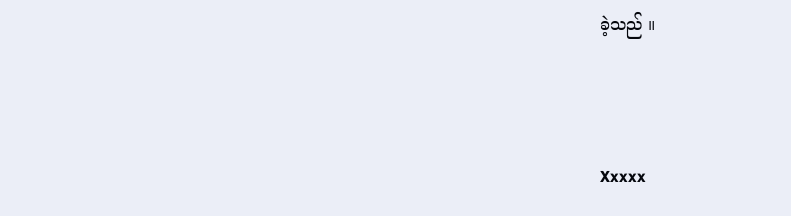ခဲ့သည် ။



Xxxxx